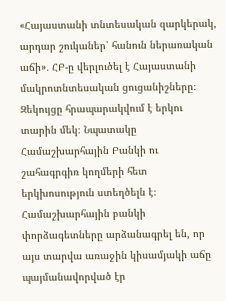«Հայաստանի տնտեսական զարկերակ, արդար շուկաներ՝ հանուն ներառական աճի»․ ՀԲ-ը վերլուծել է Հայաստանի մակրոտնտեսական ցուցանիշները։ Զեկույցը հրապարակվում է երկու տարին մեկ։ Նպատակը Համաշխարհային Բանկի ու շահագրգիռ կողմերի հետ երկխոսություն ստեղծելն է։ Համաշխարհային բանկի փորձագետները արձանագրել են, որ այս տարվա առաջին կիսամյակի աճը պայմանավորված էր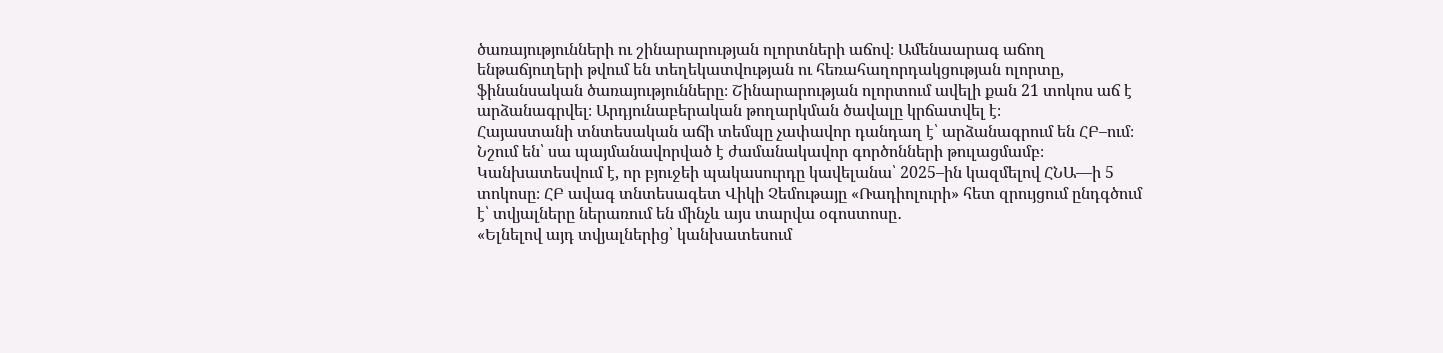ծառայությունների ու շինարարության ոլորտների աճով։ Ամենաարագ աճող ենթաճյուղերի թվում են տեղեկատվության ու հեռահաղորդակցության ոլորտը, ֆինանսական ծառայությունները։ Շինարարության ոլորտում ավելի քան 21 տոկոս աճ է արձանագրվել։ Արդյունաբերական թողարկման ծավալը կրճատվել է։
Հայաստանի տնտեսական աճի տեմպը չափավոր դանդաղ է՝ արձանագրում են ՀԲ–ում։ Նշում են՝ սա պայմանավորված է ժամանակավոր գործոնների թուլացմամբ։ Կանխատեսվում է, որ բյուջեի պակասուրդը կավելանա՝ 2025–ին կազմելով ՀՆԱ––ի 5 տոկոսը։ ՀԲ ավագ տնտեսագետ Վիկի Չեմութայը «Ռադիոլուրի» հետ զրույցում ընդգծում է՝ տվյալները ներառում են մինչև այս տարվա օգոստոսը․
«Ելնելով այդ տվյալներից՝ կանխատեսում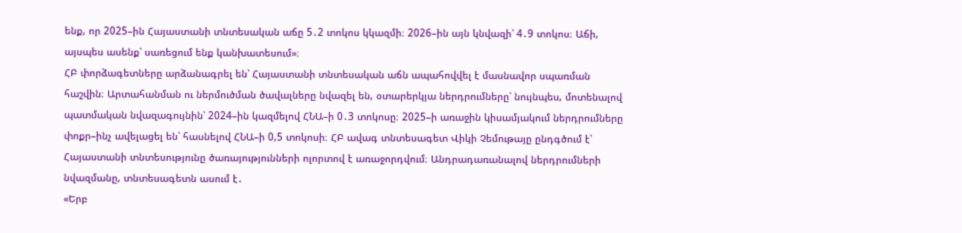ենք, որ 2025–ին Հայաստանի տնտեսական աճը 5․2 տոկոս կկազմի։ 2026–ին այն կնվազի՝ 4․9 տոկոս։ Աճի, այսպես ասենք՝ սառեցում ենք կանխատեսում»։
ՀԲ փորձագետները արձանագրել են՝ Հայաստանի տնտեսական աճն ապահովվել է մասնավոր սպառման հաշվին։ Արտահանման ու ներմուծման ծավալները նվազել են, օտարերկյա ներդրումները՝ նույնպես, մոտենալով պատմական նվազագույնին՝ 2024–ին կազմելով ՀՆԱ–ի 0․3 տոկոսը։ 2025–ի առաջին կիսամյակում ներդրումները փոքր–ինչ ավելացել են՝ հասնելով ՀՆԱ–ի 0,5 տոկոսի։ ՀԲ ավագ տնտեսագետ Վիկի Չեմութայը ընդգծում է՝ Հայաստանի տնտեսությունը ծառայությունների ոլորտով է առաջորդվում։ Անդրադառանալով ներդրումների նվազմանը, տնտեսագետն ասում է․
«Երբ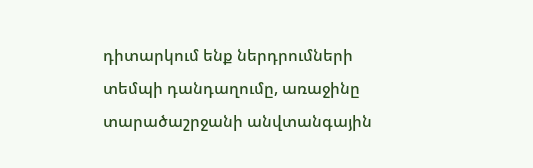դիտարկում ենք ներդրումների տեմպի դանդաղումը, առաջինը տարածաշրջանի անվտանգային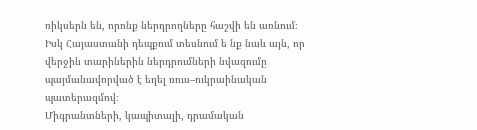ռիկսերն են, որոնք ներդրողները հաշվի են առնում։ Իսկ Հայաստանի դեպքում տեսնում ե նք նաև այն, որ վերջին տարիներին ներդրումների նվազումը պայմանավորված է եղել ռուս–ուկրաինական պատերազմով։
Միգրանտների, կապիտալի, դրամական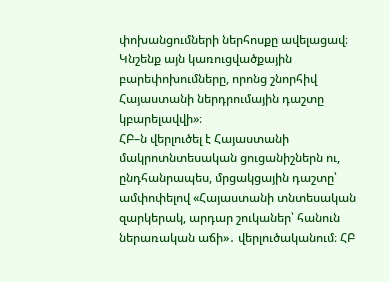փոխանցումների ներհոսքը ավելացավ։ Կնշենք այն կառուցվածքային բարեփոխումները, որոնց շնորհիվ Հայաստանի ներդրումային դաշտը կբարելավվի»։
ՀԲ–ն վերլուծել է Հայաստանի մակրոտնտեսական ցուցանիշներն ու, ընդհանրապես, մրցակցային դաշտը՝ ամփոփելով «Հայաստանի տնտեսական զարկերակ, արդար շուկաներ՝ հանուն ներառական աճի»․ վերլուծականում։ ՀԲ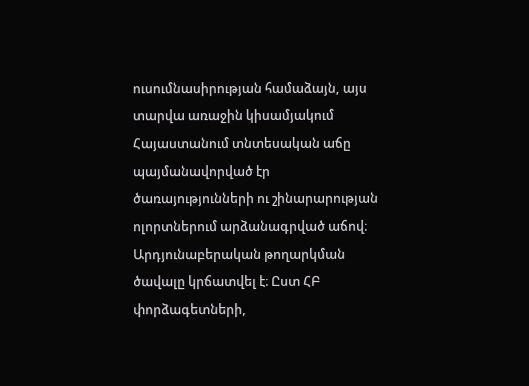ուսումնասիրության համաձայն, այս տարվա առաջին կիսամյակում Հայաստանում տնտեսական աճը պայմանավորված էր ծառայությունների ու շինարարության ոլորտներում արձանագրված աճով։ Արդյունաբերական թողարկման ծավալը կրճատվել է։ Ըստ ՀԲ փորձագետների,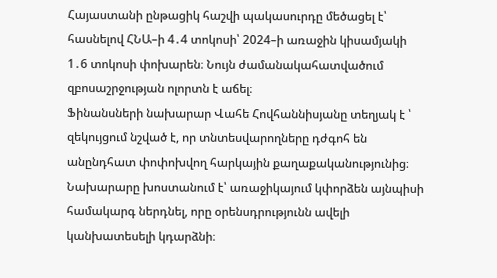Հայաստանի ընթացիկ հաշվի պակասուրդը մեծացել է՝ հասնելով ՀՆԱ–ի 4․4 տոկոսի՝ 2024–ի առաջին կիսամյակի 1․6 տոկոսի փոխարեն։ Նույն ժամանակահատվածում զբոսաշրջության ոլորտն է աճել։
Ֆինանսների նախարար Վահե Հովհաննիսյանը տեղյակ է ՝ զեկույցում նշված է, որ տնտեսվարողները դժգոհ են անընդհատ փոփոխվող հարկային քաղաքականությունից։ Նախարարը խոստանում է՝ առաջիկայում կփորձեն այնպիսի համակարգ ներդնել, որը օրենսդրությունն ավելի կանխատեսելի կդարձնի։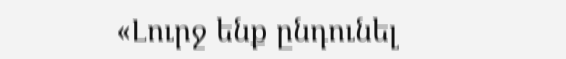«Լուրջ ենք ընդունել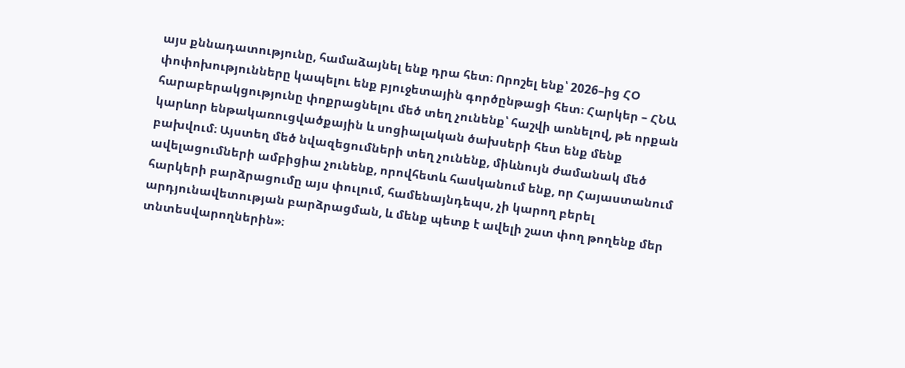այս քննադատությունը, համաձայնել ենք դրա հետ։ Որոշել ենք՝ 2026–ից ՀՕ փոփոխությունները կապելու ենք բյուջետային գործընթացի հետ։ Հարկեր – ՀՆԱ հարաբերակցությունը փոքրացնելու մեծ տեղ չունենք՝ հաշվի առնելով, թե որքան կարևոր ենթակառուցվածքային և սոցիալական ծախսերի հետ ենք մենք բախվում։ Այստեղ մեծ նվազեցումների տեղ չունենք, միևնույն ժամանակ մեծ ավելացումների ամբիցիա չունենք, որովհետև հասկանում ենք, որ Հայաստանում հարկերի բարձրացումը այս փուլում, համենայնդեպս, չի կարող բերել արդյունավետության բարձրացման, և մենք պետք է ավելի շատ փող թողենք մեր տնտեսվարողներին»։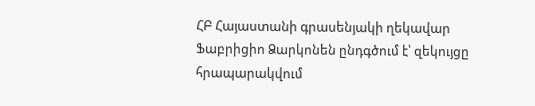ՀԲ Հայաստանի գրասենյակի ղեկավար Ֆաբրիցիո Ձարկոնեն ընդգծում է՝ զեկույցը հրապարակվում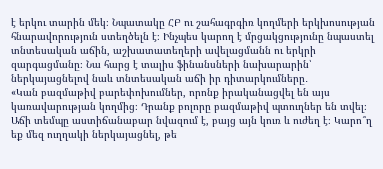է երկու տարին մեկ։ Նպատակը ՀԲ ու շահագրգիռ կողմերի երկխոսության հնարավորություն ստեղծելն է։ Ինչպես կարող է մրցակցությունը նպաստել տնտեսական աճին, աշխատատեղերի ավելացմանն ու երկրի զարգացմանը։ Նա հարց է տալիս ֆինանսների նախարարին՝ ներկայացնելով նաև տնտեսական աճի իր դիտարկումները․
«Կան բազմաթիվ բարեփոխումներ, որոնք իրականացվել են այս կառավարության կողմից։ Դրանք բոլորը բազմաթիվ պտուղներ են տվել։ Աճի տեմպը աստիճանաբար նվազում է, բայց այն կուռ և ուժեղ է։ Կարո՞ղ եք մեզ ուղղակի ներկայացնել, թե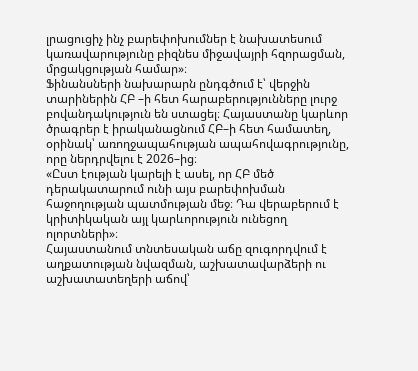լրացուցիչ ինչ բարեփոխումներ է նախատեսում կառավարությունը բիզնես միջավայրի հզորացման, մրցակցության համար»։
Ֆինանսների նախարարն ընդգծում է՝ վերջին տարիներին ՀԲ –ի հետ հարաբերությունները լուրջ բովանդակություն են ստացել։ Հայաստանը կարևոր ծրագրեր է իրականացնում ՀԲ–ի հետ համատեղ, օրինակ՝ առողջապահության ապահովագրությունը, որը ներդրվելու է 2026–ից։
«Ըստ էության կարելի է ասել, որ ՀԲ մեծ դերակատարում ունի այս բարեփոխման հաջողության պատմության մեջ։ Դա վերաբերում է կրիտիկական այլ կարևորություն ունեցող ոլորտների»։
Հայաստանում տնտեսական աճը զուգորդվում է աղքատության նվազման, աշխատավարձերի ու աշխատատեղերի աճով՝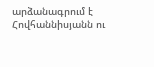արձանագրում է Հովհաննիսյանն ու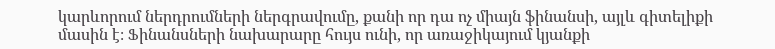կարևորում ներդրումների ներգրավումը, քանի որ դա ոչ միայն ֆինանսի, այլև գիտելիքի մասին է։ Ֆինանսների նախարարը հույս ունի, որ առաջիկայում կյանքի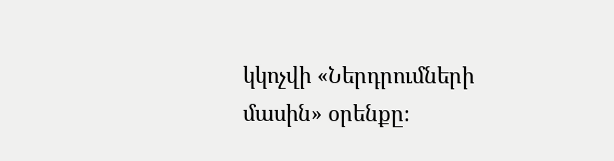կկոչվի «Ներդրումների մասին» օրենքը։